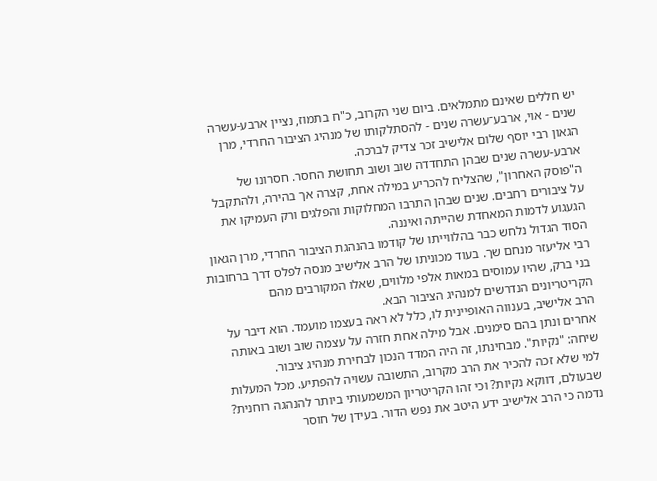יש חללים שאינם מתמלאים. ביום שני הקרוב, כ"ח בתמוז, נציין ארבע-עשרה שנים - אוי, ארבע־עשרה שנים - להסתלקותו של מנהיג הציבור החרדי, מרן הגאון רבי יוסף שלום אלישיב זכר צדיק לברכה.
ארבע-עשרה שנים שבהן התחדדה שוב ושוב תחושת החסר. חסרונו של ה"פוסק האחרון", שהצליח להכריע במילה אחת, קצרה אך בהירה, ולהתקבל על ציבורים רחבים. שנים שבהן התרבו המחלוקות והפלגים ורק העמיקו את הגעגוע לדמות המאחדת שהייתה ואיננה.
הסוד הגדול נלחש כבר בהלווייתו של קודמו בהנהגת הציבור החרדי, מרן הגאון רבי אליעזר מנחם שך. בעוד מכוניתו של הרב אלישיב מנסה לפלס דרך ברחובות בני ברק, שהיו עמוסים במאות אלפי מלווים, שאלו המקורבים מהם הקריטריונים הנדרשים למנהיג הציבור הבא.
הרב אלישיב, בענווה האופיינית לו, כלל לא ראה בעצמו מועמד. הוא דיבר על אחרים ונתן בהם סימנים. אבל מילה אחת חזרה על עצמה שוב ושוב באותה שיחה: "נקיות". מבחינתו, זה היה המדד הנכון לבחירת מנהיג ציבור.
למי שלא זכה להכיר את הרב מקרוב, התשובה עשויה להפתיע. מכל המעלות שבעולם, דווקא נקיות? וכי זהו הקריטריון המשמעותי ביותר להנהגה רוחנית?
נדמה כי הרב אלישיב ידע היטב את נפש הדור. בעידן של חוסר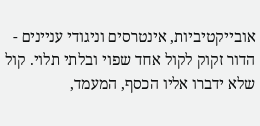אובייקטיביות, אינטרסים וניגודי עניינים - הדור זקוק לקול אחד שפוי ובלתי תלוי. קול שלא ידברו אליו הכסף, המעמד,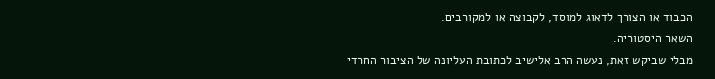הכבוד או הצורך לדאוג למוסד, לקבוצה או למקורבים.
השאר היסטוריה.
מבלי שביקש זאת, נעשה הרב אלישיב לכתובת העליונה של הציבור החרדי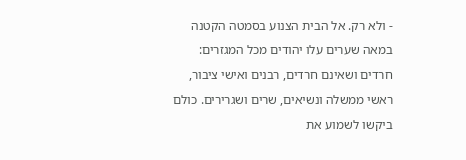- ולא רק. אל הבית הצנוע בסמטה הקטנה במאה שערים עלו יהודים מכל המגזרים: חרדים ושאינם חרדים, רבנים ואישי ציבור, ראשי ממשלה ונשיאים, שרים ושגרירים. כולם ביקשו לשמוע את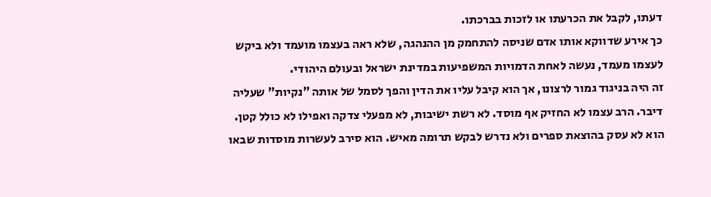דעתו, לקבל את הכרעתו או לזכות בברכתו.
כך אירע שדווקא אותו אדם שניסה להתחמק מן ההנהגה, שלא ראה בעצמו מועמד ולא ביקש לעצמו מעמד, נעשה לאחת הדמויות המשפיעות במדינת ישראל ובעולם היהודי.
זה היה בניגוד גמור לרצונו, אך הוא קיבל עליו את הדין והפך לסמל של אותה "נקיות" שעליה דיבר. הרב עצמו לא החזיק אף מוסד. לא רשת ישיבות, לא מפעלי צדקה ואפילו לא כולל קטן. הוא לא עסק בהוצאת ספרים ולא נדרש לבקש תרומה מאיש. הוא סירב לעשרות מוסדות שבאו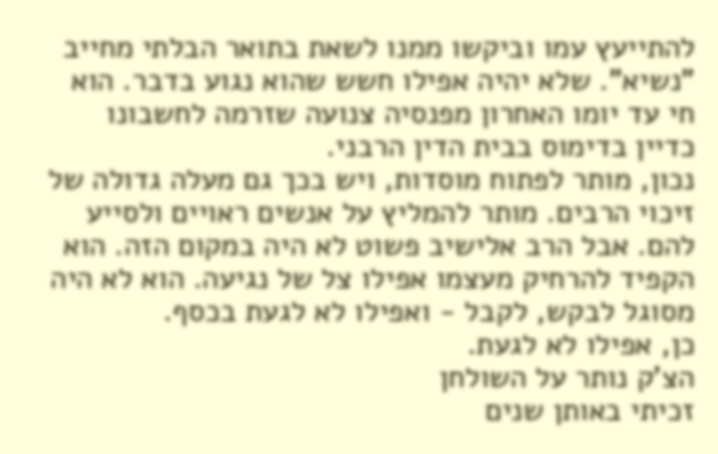להתייעץ עמו וביקשו ממנו לשאת בתואר הבלתי מחייב "נשיא". שלא יהיה אפילו חשש שהוא נגוע בדבר. הוא חי עד יומו האחרון מפנסיה צנועה שזרמה לחשבונו כדיין בדימוס בבית הדין הרבני.
נכון, מותר לפתוח מוסדות, ויש בכך גם מעלה גדולה של זיכוי הרבים. מותר להמליץ על אנשים ראויים ולסייע להם. אבל הרב אלישיב פשוט לא היה במקום הזה. הוא הקפיד להרחיק מעצמו אפילו צל של נגיעה. הוא לא היה מסוגל לבקש, לקבל - ואפילו לא לגעת בכסף.
כן, אפילו לא לגעת.
הצ'ק נותר על השולחן
זכיתי באותן שנים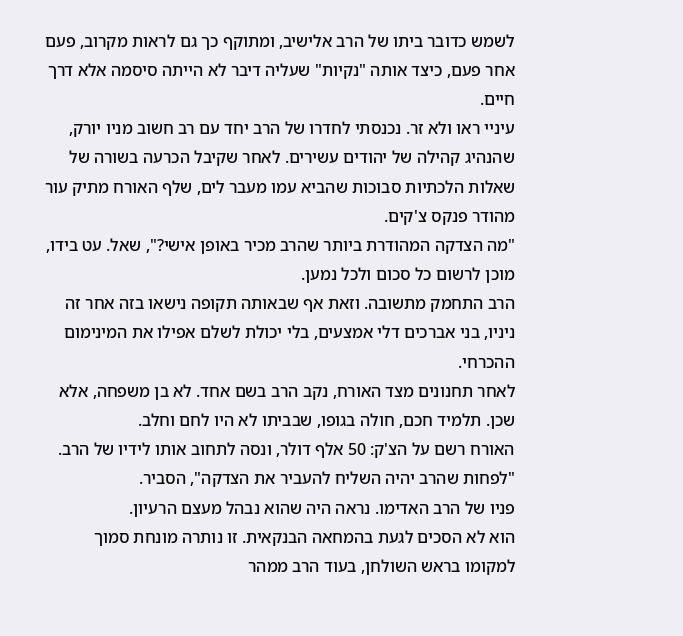לשמש כדובר ביתו של הרב אלישיב, ומתוקף כך גם לראות מקרוב, פעם אחר פעם, כיצד אותה "נקיות" שעליה דיבר לא הייתה סיסמה אלא דרך חיים.
עיניי ראו ולא זר. נכנסתי לחדרו של הרב יחד עם רב חשוב מניו יורק, שהנהיג קהילה של יהודים עשירים. לאחר שקיבל הכרעה בשורה של שאלות הלכתיות סבוכות שהביא עמו מעבר לים, שלף האורח מתיק עור מהודר פנקס צ'קים.
"מה הצדקה המהודרת ביותר שהרב מכיר באופן אישי?", שאל. עט בידו, מוכן לרשום כל סכום ולכל נמען.
הרב התחמק מתשובה. וזאת אף שבאותה תקופה נישאו בזה אחר זה ניניו, בני אברכים דלי אמצעים, בלי יכולת לשלם אפילו את המינימום ההכרחי.
לאחר תחנונים מצד האורח, נקב הרב בשם אחד. לא בן משפחה, אלא שכן. תלמיד חכם, חולה בגופו, שבביתו לא היו לחם וחלב.
האורח רשם על הצ'ק: 50 אלף דולר, ונסה לתחוב אותו לידיו של הרב.
"לפחות שהרב יהיה השליח להעביר את הצדקה", הסביר.
פניו של הרב האדימו. נראה היה שהוא נבהל מעצם הרעיון.
הוא לא הסכים לגעת בהמחאה הבנקאית. זו נותרה מונחת סמוך למקומו בראש השולחן, בעוד הרב ממהר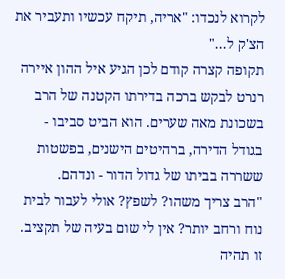לקרוא לנכדו: "אריה, תיקח עכשיו ותעביר את הצ'ק ל..."
תקופה קצרה קודם לכן הגיע איל ההון איירה רנרט לבקש ברכה בדירתו הקטנה של הרב בשכונת מאה שערים. הוא הביט סביבו - בגודל הדירה, ברהיטים הישנים, בפשטות ששררה בביתו של גדול הדור - ונדהם.
"הרב צריך משהו? לשפץ? אולי לעבור לבית נוח ורחב יותר? אין לי שום בעיה של תקציב. זו תהיה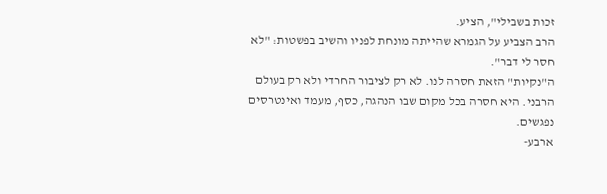זכות בשבילי", הציע.
הרב הצביע על הגמרא שהייתה מונחת לפניו והשיב בפשטות: "לא חסר לי דבר".
ה"נקיות" הזאת חסרה לנו. לא רק לציבור החרדי ולא רק בעולם הרבני. היא חסרה בכל מקום שבו הנהגה, כסף, מעמד ואינטרסים נפגשים.
ארבע-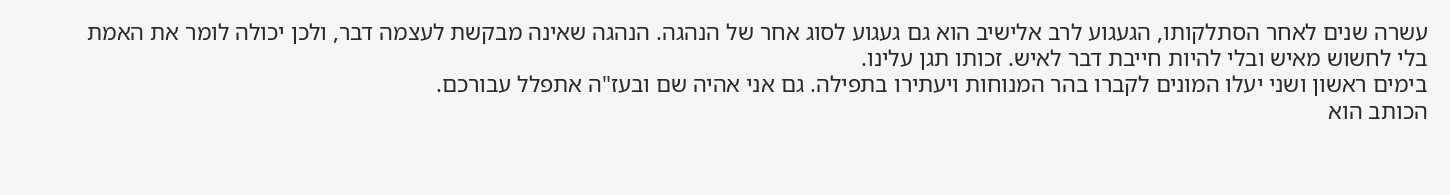עשרה שנים לאחר הסתלקותו, הגעגוע לרב אלישיב הוא גם געגוע לסוג אחר של הנהגה. הנהגה שאינה מבקשת לעצמה דבר, ולכן יכולה לומר את האמת בלי לחשוש מאיש ובלי להיות חייבת דבר לאיש. זכותו תגן עלינו.
בימים ראשון ושני יעלו המונים לקברו בהר המנוחות ויעתירו בתפילה. גם אני אהיה שם ובעז"ה אתפלל עבורכם.
הכותב הוא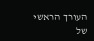העורך הראשי של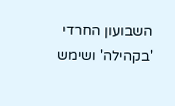השבועון החרדי 'בקהילה' ושימש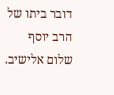דובר ביתו של הרב יוסף שלום אלישיב.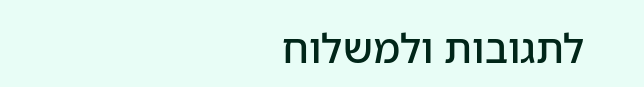לתגובות ולמשלוח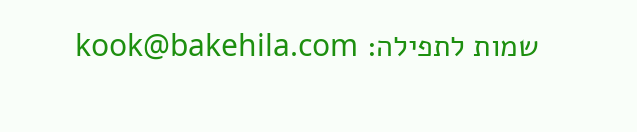שמות לתפילה: kook@bakehila.com